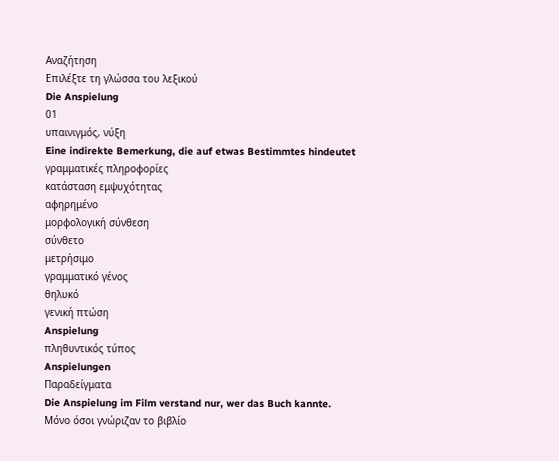Αναζήτηση
Επιλέξτε τη γλώσσα του λεξικού
Die Anspielung
01
υπαινιγμός, νύξη
Eine indirekte Bemerkung, die auf etwas Bestimmtes hindeutet
γραμματικές πληροφορίες
κατάσταση εμψυχότητας
αφηρημένο
μορφολογική σύνθεση
σύνθετο
μετρήσιμο
γραμματικό γένος
θηλυκό
γενική πτώση
Anspielung
πληθυντικός τύπος
Anspielungen
Παραδείγματα
Die Anspielung im Film verstand nur, wer das Buch kannte.
Μόνο όσοι γνώριζαν το βιβλίο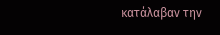κατάλαβαν την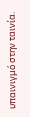υπαινιγμό στην ταινία.